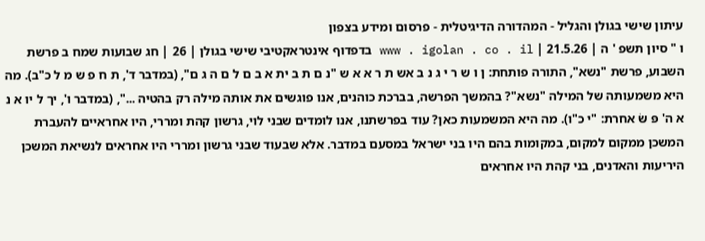עיתון שישי בגולן והגליל - המהדורה הדיגיטלית - פרסום ומידע בצפון
ו " סיון תשפ ' ה | 21.5.26 | www . igolan . co . il בדפדוף אינטראקטיבי שישי בגולן | 26 | חג שבועות שמח ב פרשת השבוע, פרשת "נשא", התורה פותחת: ן ו ש ר י ג נ ב אש ת ר א א ש "נ ם ת ב ית א ב ם ל ם ה ג ם", (במדבר ד', ת ח פ ש מ ל כ"ב). מה היא משמעותה של המילה "נשא"? בהמשך הפרשה, בברכת כוהנים, אנו פוגשים את אותה מילה רק בהטיה ...", (במדבר ו', יך ל יו א נ א ה' פּ שּׂ אחרת: "י כ"ו). מה היא המשמעות כאן? עוד בפרשתנו, אנו לומדים שבני לוי, גרשון קהת ומררי, היו אחראיים להעברת המשכן ממקום למקום, במקומות בהם היו בני ישראל במסעם במדבר. אלא שבעוד שבני גרשון ומררי היו אחראים לנשיאת המשכן היריעות והאדנים, בני קהת היו אחראים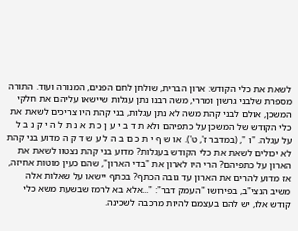לשאת את כלי הקודש: ארון הברית, שולחן לחם הפנים, המנורה ועוד. התורה מספרת שלבני גרשון ומררי, משה רבנו נתן עגלות שיישאו עליהם את חלקי המשכן, אולם לבני קהת משה לא נתן עגלות, בני קהת היו צריכים לשאת את כלי הקודש של המשכן על כתפיהם ולא ת ד ב י ע ן כ ת א נ ת ל ה י ק נ ב ל על עגלה. "ו ", (במדבר ז', ט'). או ש ף י ת כ ם ב ה ל ע ש ד ק ה מדוע בני קהת לא יכולים לשאת את כלי הקודש בעגלות? מדוע בני קהת נצטוו לשאת את הארון על כתפיהם? הרי היו לארון את "בדי הארון", שהם כעין מוטות אחיזה, אז מדוע להרים את הארון עד גובה הכתף? בכתף יישאו על שאלות אלה משיב הנצי"ב, בפירושו "העמק דבר": "...אלא בא לרמז שבשעת משא כלי קודש אלו, יש להם בעצמם להיות מרכבה לשכינה.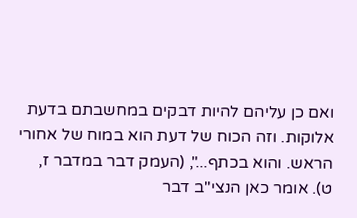ואם כן עליהם להיות דבקים במחשבתם בדעת אלוקות. וזה הכוח של דעת הוא במוח של אחורי הראש. והוא בכתף...", (העמק דבר במדבר ז, ט). אומר כאן הנצי"ב דבר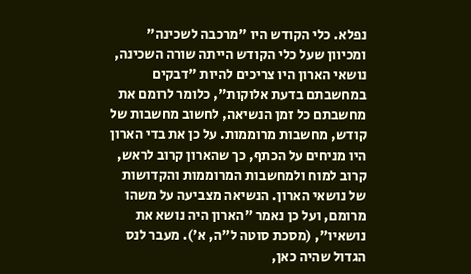נפלא. כלי הקודש היו "מרכבה לשכינה" ומכיוון שעל כלי הקודש הייתה שורה השכינה, נושאי הארון היו צריכים להיות "דבקים במחשבתם בדעת אלוקות", כלומר לרומם את מחשבתם כל זמן הנשיאה, לחשוב מחשבות של קודש, מחשבות מרוממות. על כן את בדי הארון היו מניחים על הכתף, כך שהארון קרוב לראש, קרוב למוח ולמחשבות המרוממות והקדושות של נושאי הארון. הנשיאה מצביעה על משהו מרומם, ועל כן נאמר "הארון היה נושא את נושאיו", (מסכת סוטה ל"ה, א'). מעבר לנס הגדול שהיה כאן,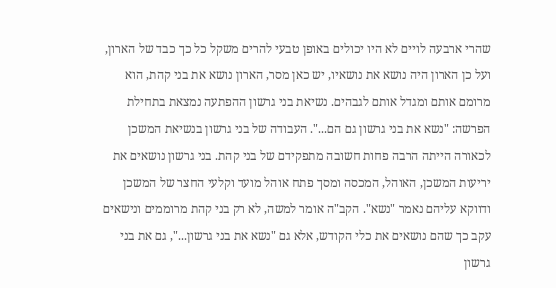שהרי ארבעה לויים לא היו יכולים באופן טבעי להרים משקל כל כך כבד של הארון, ועל כן הארון היה נושא את נושאיו, יש כאן מסר, הארון נושא את בני קהת, הוא מרומם אותם ומגדל אותם לגבהים. נשיאת בני גרשון ההפתעה נמצאת בתחילת הפרשה: "נשא את בני גרשון גם הם...". העבודה של בני גרשון בנשיאת המשכן לכאורה הייתה הרבה פחות חשובה מתפקידם של בני קהת. בני גרשון נושאים את יריעות המשכן, האוהל, המכסה ומסך פתח אוהל מועד וקלעי החצר של המשכן ודווקא עליהם נאמר "נשא". הקב"ה אומר למשה, לא רק בני קהת מרוממים ונישאים עקב כך שהם נושאים את כלי הקודש, אלא גם "נשא את בני גרשון...", גם את בני גרשון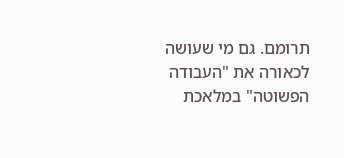תרומם. גם מי שעושה לכאורה את "העבודה הפשוטה" במלאכת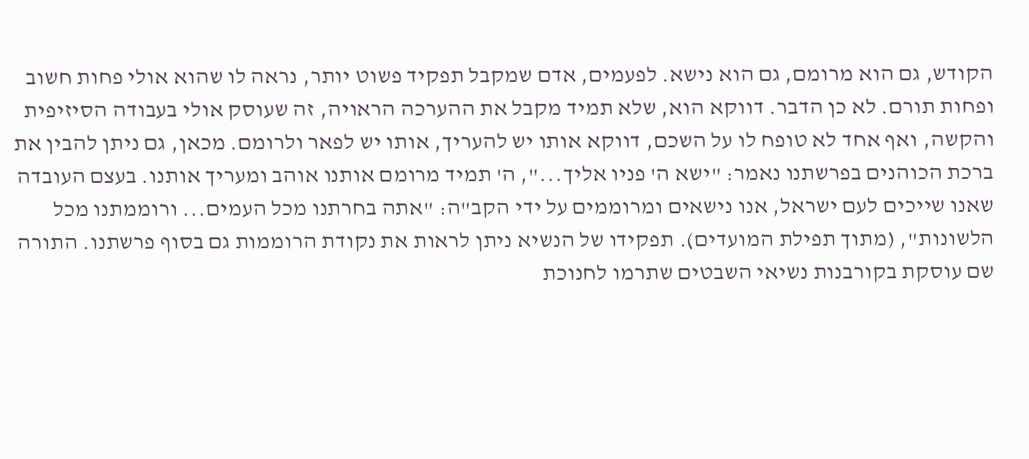הקודש, גם הוא מרומם, גם הוא נישא. לפעמים, אדם שמקבל תפקיד פשוט יותר, נראה לו שהוא אולי פחות חשוב ופחות תורם. לא כן הדבר. דווקא הוא, שלא תמיד מקבל את ההערכה הראויה, זה שעוסק אולי בעבודה הסיזיפית והקשה, ואף אחד לא טופח לו על השכם, דווקא אותו יש להעריך, אותו יש לפאר ולרומם. מכאן, גם ניתן להבין את ברכת הכוהנים בפרשתנו נאמר: "ישא ה' פניו אליך...", ה' תמיד מרומם אותנו אוהב ומעריך אותנו. בעצם העובדה שאנו שייכים לעם ישראל, אנו נישאים ומרוממים על ידי הקב"ה: "אתה בחרתנו מכל העמים... ורוממתנו מכל הלשונות", (מתוך תפילת המועדים). תפקידו של הנשיא ניתן לראות את נקודת הרוממות גם בסוף פרשתנו. התורה שם עוסקת בקורבנות נשיאי השבטים שתרמו לחנוכת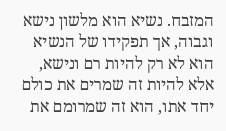המזבח. נשיא הוא מלשון נישא וגבוה, אך תפקידו של הנשיא הוא לא רק להיות רם ונישא, אלא להיות זה שמרים את כולם יחד אתו, הוא זה שמרומם את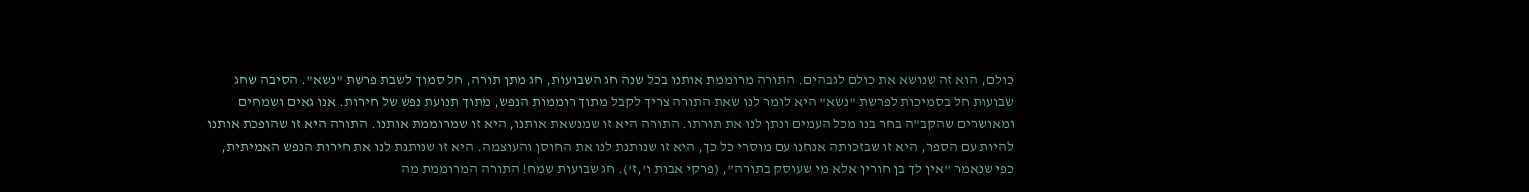כולם, הוא זה שנושא את כולם לגבהים. התורה מרוממת אותנו בכל שנה חג השבועות, חג מתן תורה, חל סמוך לשבת פרשת "נשא". הסיבה שחג שבועות חל בסמיכות לפרשת "נשא" היא לומר לנו שאת התורה צריך לקבל מתוך רוממות הנפש, מתוך תנועת נפש של חירות. אנו גאים ושמחים ומאושרים שהקב"ה בחר בנו מכל העמים ונתן לנו את תורתו. התורה היא זו שמנשאת אותנו, היא זו שמרוממת אותנו. התורה היא זו שהופכת אותנו להיות עם הספר, היא זו שבזכותה אנחנו עם מוסרי כל כך, היא זו שנותנת לנו את החוסן והעוצמה. היא זו שנותנת לנו את חירות הנפש האמיתית, כפי שנאמר "אין לך בן חורין אלא מי שעוסק בתורה", (פרקי אבות ו',ז'). חג שבועות שמח! התורה המרוממת מה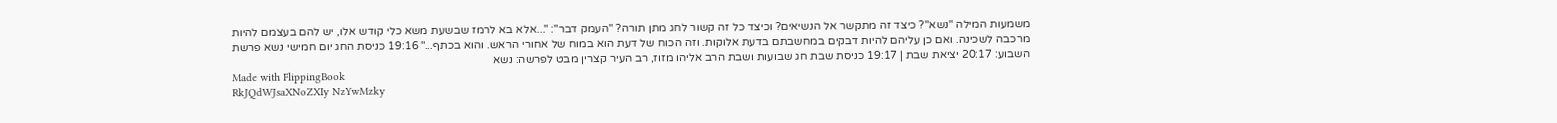משמעות המילה "נשא"? כיצד זה מתקשר אל הנשיאים? וכיצד כל זה קשור לחג מתן תורה? "העמק דבר": "...אלא בא לרמז שבשעת משא כלי קודש אלו, יש להם בעצמם להיות מרכבה לשכינה. ואם כן עליהם להיות דבקים במחשבתם בדעת אלוקות. וזה הכוח של דעת הוא במוח של אחורי הראש. והוא בכתף..." 19:16 כניסת החג יום חמישי נשא פרשת השבוע: 20:17 יציאת שבת | 19:17 כניסת שבת חג שבועות ושבת הרב אליהו מזוז, רב העיר קצרין מבט לפרשה: נשא
Made with FlippingBook
RkJQdWJsaXNoZXIy NzYwMzky